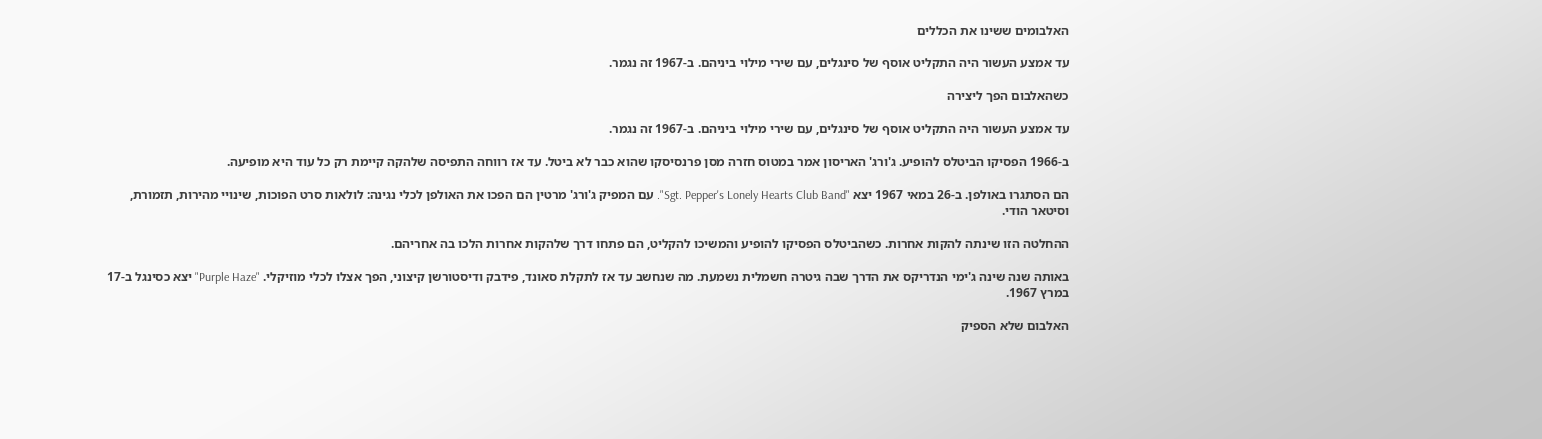האלבומים ששינו את הכללים

עד אמצע העשור היה התקליט אוסף של סינגלים, עם שירי מילוי ביניהם. ב-1967 זה נגמר.

כשהאלבום הפך ליצירה

עד אמצע העשור היה התקליט אוסף של סינגלים, עם שירי מילוי ביניהם. ב-1967 זה נגמר.

ב-1966 הפסיקו הביטלס להופיע. ג'ורג' האריסון אמר במטוס חזרה מסן פרנסיסקו שהוא כבר לא ביטל. עד אז רווחה התפיסה שלהקה קיימת רק כל עוד היא מופיעה.

הם הסתגרו באולפן. ב-26 במאי 1967 יצא "Sgt. Pepper's Lonely Hearts Club Band". עם המפיק ג'ורג' מרטין הם הפכו את האולפן לכלי נגינה: לולאות סרט הפוכות, שינויי מהירות, תזמורת, וסיטאר הודי.

ההחלטה הזו שינתה להקות אחרות. כשהביטלס הפסיקו להופיע והמשיכו להקליט, הם פתחו דרך שלהקות אחרות הלכו בה אחריהם.

באותה שנה שינה ג'ימי הנדריקס את הדרך שבה גיטרה חשמלית נשמעת. מה שנחשב עד אז לתקלת סאונד, פידבק ודיסטורשן קיצוני, הפך אצלו לכלי מוזיקלי. "Purple Haze" יצא כסינגל ב-17 במרץ 1967.

האלבום שלא הספיק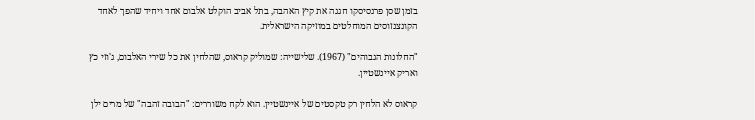בזמן שסן פרנסיסקו חגגה את קיץ האהבה, בתל אביב הוקלט אלבום אחד ויחיד שהפך לאחד הקונצנזוסים המוחלטים במוזיקה הישראלית.

"החלונות הגבוהים" (1967). שלישייה: שמוליק קראוס, שהלחין את כל שירי האלבום, ג'וזי כץ ואריק איינשטיין.

קראוס לא הלחין רק טקסטים של איינשטיין. הוא לקח משוררים: "הבובה זהבה" של מרים ילן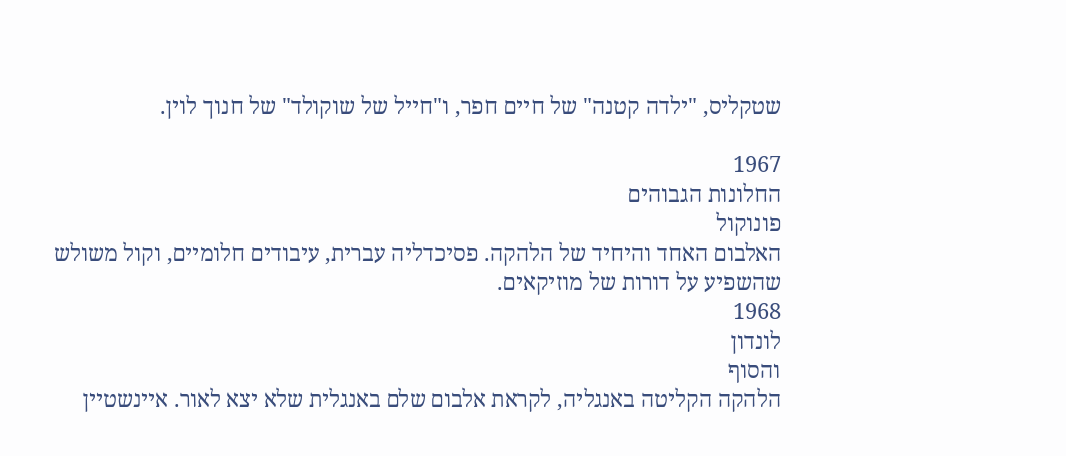שטקליס, "ילדה קטנה" של חיים חפר, ו"חייל של שוקולד" של חנוך לוין.

1967
החלונות הגבוהים
פונוקול
האלבום האחד והיחיד של הלהקה. פסיכדליה עברית, עיבודים חלומיים, וקול משולש שהשפיע על דורות של מוזיקאים.
1968
לונדון
והסוף
הלהקה הקליטה באנגליה, לקראת אלבום שלם באנגלית שלא יצא לאור. איינשטיין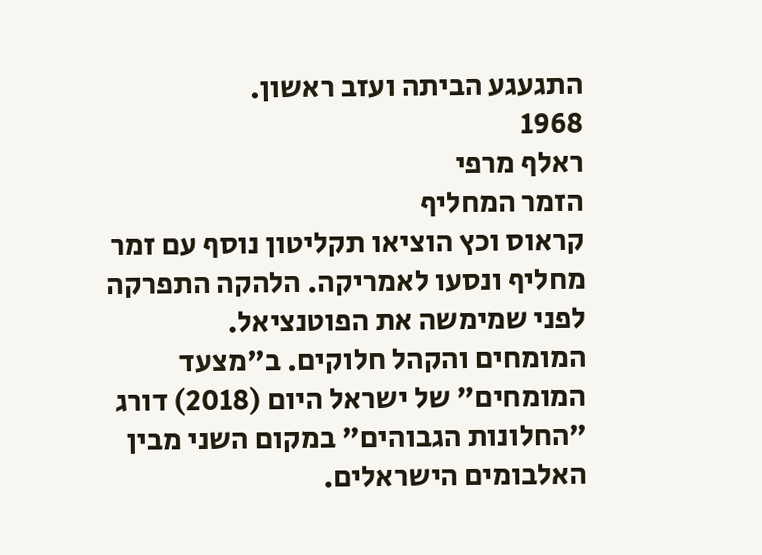התגעגע הביתה ועזב ראשון.
1968
ראלף מרפי
הזמר המחליף
קראוס וכץ הוציאו תקליטון נוסף עם זמר מחליף ונסעו לאמריקה. הלהקה התפרקה לפני שמימשה את הפוטנציאל.
המומחים והקהל חלוקים. ב"מצעד המומחים" של ישראל היום (2018) דורג "החלונות הגבוהים" במקום השני מבין האלבומים הישראלים.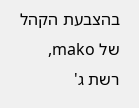בהצבעת הקהל של mako, רשת ג'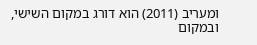ומעריב (2011) הוא דורג במקום השישי, ובמקום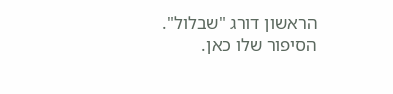הראשון דורג "שבלול". הסיפור שלו כאן.